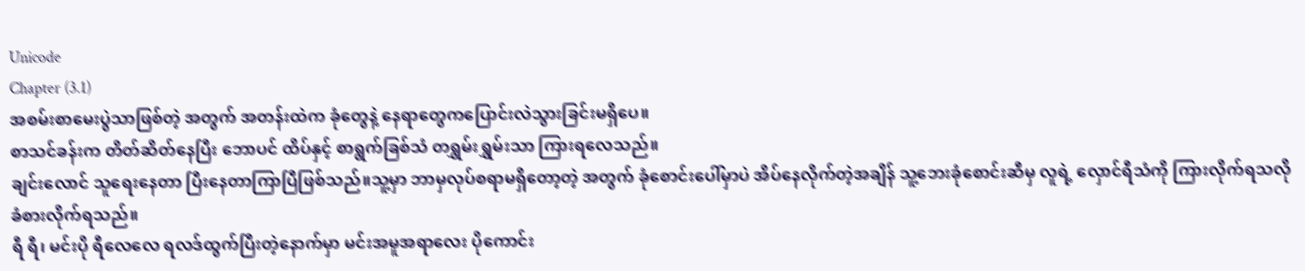Unicode
Chapter (3.1)
အစမ်းစာမေးပွဲသာဖြစ်တဲ့ အတွက် အတန်းထဲက ခုံတွေနဲ့ နေရာတွေကပြောင်းလဲသွားခြင်းမရှိပေ။
စာသင်ခန်းက တိတ်ဆိတ်နေပြီး ဘောပင် ထိပ်နှင့် စာရွက်ခြစ်သံ တရွှမ်းရွှမ်းသာ ကြားရလေသည်။
ချင်းလောင် သူရေးနေတာ ပြီးနေတာကြာပြီဖြစ်သည်။သူ့မှာ ဘာမှလုပ်စရာမရှိတော့တဲ့ အတွက် ခုံစောင်းပေါ်မှာပဲ အိပ်နေလိုက်တဲ့အချိန် သူ့ဘေးခုံစောင်းဆီမှ လူရဲ့ လှောင်ရီသံကို ကြားလိုက်ရသလို ခံစားလိုက်ရသည်။
ရီ ရီ၊ မင်းပို ရီလေလေ ရလဒ်ထွက်ပြီးတဲ့နောက်မှာ မင်းအမူအရာလေး ပိုကောင်း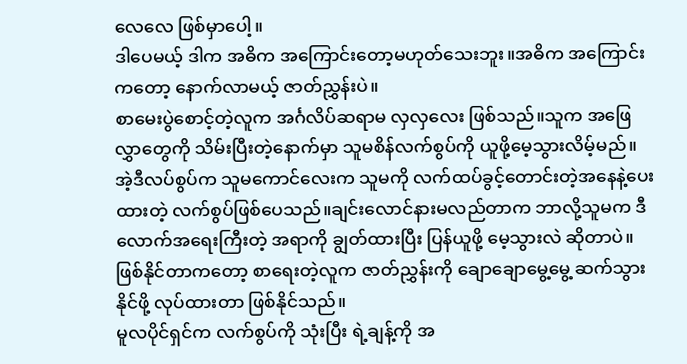လေလေ ဖြစ်မှာပေါ့။
ဒါပေမယ့် ဒါက အဓိက အကြောင်းတော့မဟုတ်သေးဘူး။အဓိက အကြောင်းကတော့ နောက်လာမယ့် ဇာတ်ညွှန်းပဲ။
စာမေးပွဲစောင့်တဲ့လူက အင်္ဂလိပ်ဆရာမ လှလှလေး ဖြစ်သည်။သူက အဖြေလွှာတွေကို သိမ်းပြီးတဲ့နောက်မှာ သူမစိန်လက်စွပ်ကို ယူဖို့မေ့သွားလိမ့်မည်။အဲ့ဒီလပ်စွပ်က သူမကောင်လေးက သူမကို လက်ထပ်ခွင့်တောင်းတဲ့အနေနဲ့ပေးထားတဲ့ လက်စွပ်ဖြစ်ပေသည်။ချင်းလောင်နားမလည်တာက ဘာလို့သူမက ဒီလောက်အရေးကြီးတဲ့ အရာကို ချွတ်ထားပြီး ပြန်ယူဖို့ မေ့သွားလဲ ဆိုတာပဲ။ဖြစ်နိုင်တာကတော့ စာရေးတဲ့လူက ဇာတ်ညွှန်းကို ချောချောမွေ့မွေ့ ဆက်သွားနိုင်ဖို့ လုပ်ထားတာ ဖြစ်နိုင်သည်။
မူလပိုင်ရှင်က လက်စွပ်ကို သုံးပြီး ရဲ့ချန့်ကို အ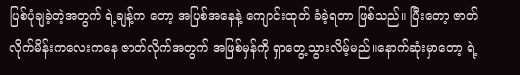ပြစ်ပုံချခဲ့တဲ့အတွက် ရဲ့ချန့်က တော့ အပြစ်အနေနဲ့ ကျောင်းထုတ် ခံခဲ့ရတာ ဖြစ်သည်။ ပြီးတော့ ဇာတ်လိုက်မိန်းကလေးကနေ ဇာတ်လိုက်အတွက် အဖြစ်မှန်ကို ရှာတွေ့သွားလိမ့်မည်။နောက်ဆုံးမှာတော့ ရဲ့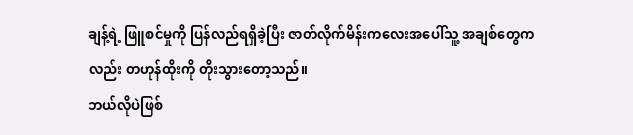ချန့်ရဲ့ ဖြူစင်မှုကို ပြန်လည်ရရှိခဲ့ပြီး ဇာတ်လိုက်မိန်းကလေးအပေါ်သူ့ အချစ်တွေကလည်း တဟုန်ထိုးကို တိုးသွားတော့သည်။
ဘယ်လိုပဲဖြစ်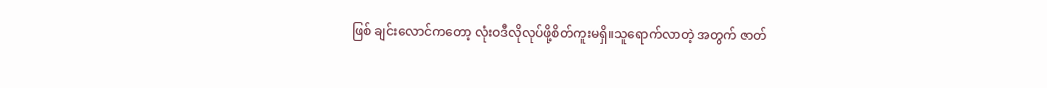ဖြစ် ချင်းလောင်ကတော့ လုံးဝဒီလိုလုပ်ဖို့စိတ်ကူးမရှိ။သူရောက်လာတဲ့ အတွက် ဇာတ်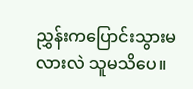ညွှန်းကပြောင်းသွားမလားလဲ သူမသိပေ။